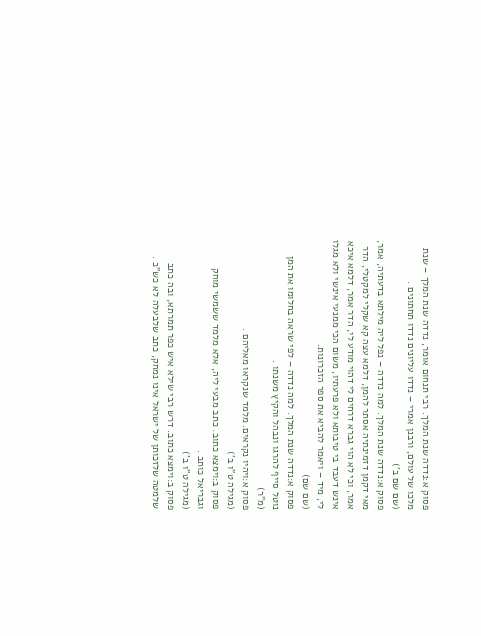פסוק א:נדדה שנת המלך. רבי תנחום אומר, נדדה שנת המלך – שנת מלכו של עולם, ורבנן אמרי – נדדו עליונים נדדו תחתונים .
(שם שם ב')
פסוק א:נדדה שנת המלך. למה נדדה – נפל ליה מילתא בדעתיה, אמר, מאי דקמן דזמינתיה אסתר להמן, דלמא עצה קא שקלי למקטלי, הדר אמר, וכי לא הוי גברא דרחים לי דהוי מודע לי, הדר אמר, דלמא איכא אינש דעבד בי טיבותא ולא פרעתיו, משום הכי ממנעי אינשי ולא מגלו לי, מיד – ויאמר להביא את ספר הזכרונות.
(שם שם)
פסוק א:נדדה שנת המלך. למה נדדה – לפי שראה בחלומו את המן נוטל סייף להרגו ונבהל והקיץ משנתו .
(מ"ר)
פסוק א:ויהיו נקראים. מלמד שנקראו מאליהם .
(מגילה ט"ו ב')
פסוק ב:וימצא כתוב. כתב מבעי ליה, אלא מלמד ששמשי מוחק וגבריאל כותב .
(מגילה ט"ו ב')
פסוק ב:וימצא כתוב. דרש רבי שילא איש כפר תמרתא, ובה כתב שלמטה שלזכותן של ישראל אינו נמחק, כתב שלבעלה לא כש"כ .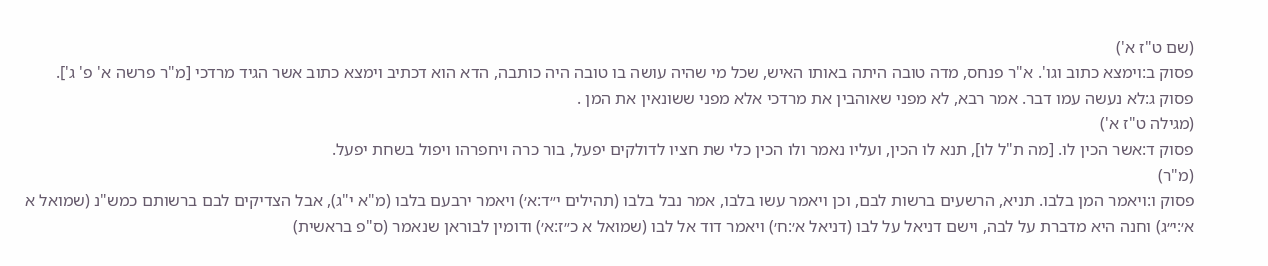(שם ט"ז א')
פסוק ב:וימצא כתוב וגו'. א"ר פנחס, מדה טובה היתה באותו האיש, שכל מי שהיה עושה בו טובה היה כותבה, הדא הוא דכתיב וימצא כתוב אשר הגיד מרדכי [מ"ר פרשה א' פ' ג'].
פסוק ג:לא נעשה עמו דבר. אמר רבא, לא מפני שאוהבין את מרדכי אלא מפני ששונאין את המן .
(מגילה ט"ז א')
פסוק ד:אשר הכין לו. [מה ת"ל לו], תנא לו הכין, ועליו נאמר ולו הכין כלי שת חציו לדולקים יפעל, בור כרה ויחפרהו ויפול בשחת יפעל.
(מ"ר)
פסוק ו:ויאמר המן בלבו. תניא, הרשעים ברשות לבם, וכן ויאמר עשו בלבו, אמר נבל בלבו (תהילים י״ד:א׳) ויאמר ירבעם בלבו (מ"א י"ג), אבל הצדיקים לבם ברשותם כמש"נ (שמואל א א׳:י״ג) וחנה היא מדברת על לבה, וישם דניאל על לבו (דניאל א׳:ח׳) ויאמר דוד אל לבו (שמואל א כ״ז:א׳) ודומין לבוראן שנאמר (ס"פ בראשית)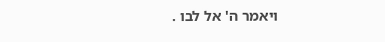ויאמר ה' אל לבו .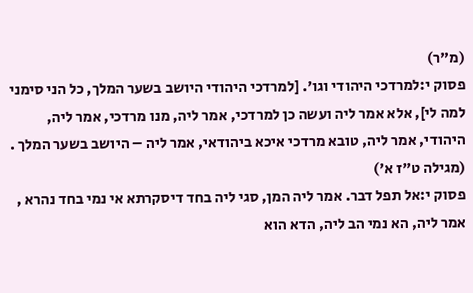(מ"ר)
פסוק י:למרדכי היהודי וגו'. [למרדכי היהודי היושב בשער המלך, כל הני סימני למה לי], אלא אמר ליה ועשה כן למרדכי, אמר ליה, מנו מרדכי, אמר ליה, היהודי, אמר ליה, טובא מרדכי איכא ביהודאי, אמר ליה – היושב בשער המלך .
(מגילה ט"ז א')
פסוק י:אל תפל דבר. אמר ליה המן, סגי ליה בחד דיסקרתא אי נמי בחד נהרא , אמר ליה, הא נמי הב ליה, הדא הוא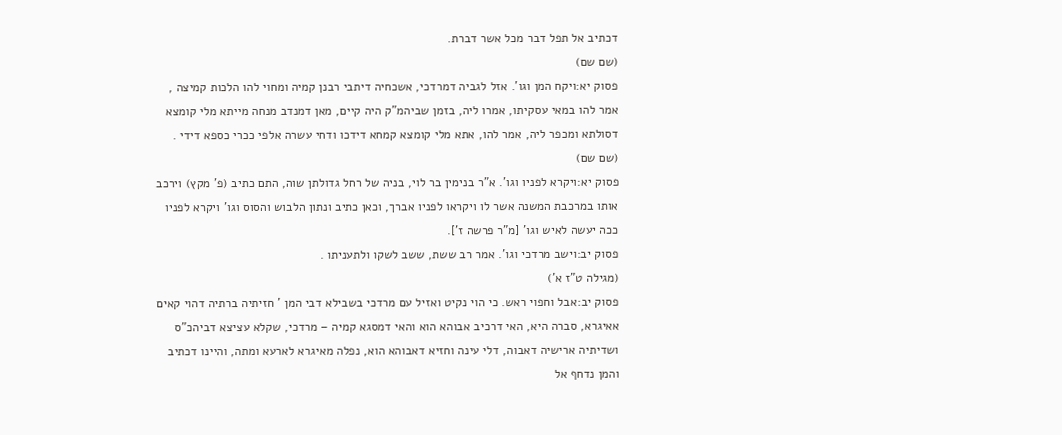דכתיב אל תפל דבר מכל אשר דברת.
(שם שם)
פסוק יא:ויקח המן וגו'. אזל לגביה דמרדכי, אשכחיה דיתבי רבנן קמיה ומחוי להו הלכות קמיצה , אמר להו במאי עסקיתו, אמרו ליה, בזמן שביהמ"ק היה קיים, מאן דמנדב מנחה מייתא מלי קומצא דסולתא ומכפר ליה, אמר להו, אתא מלי קומצא קמחא דידכו ודחי עשרה אלפי ככרי כספא דידי .
(שם שם)
פסוק יא:ויקרא לפניו וגו'. א"ר בנימין בר לוי, בניה של רחל גדולתן שוה, התם כתיב (פ' מקץ) וירכב אותו במרכבת המשנה אשר לו ויקראו לפניו אברך, וכאן כתיב ונתון הלבוש והסוס וגו' ויקרא לפניו ככה יעשה לאיש וגו' [מ"ר פרשה ז'].
פסוק יב:וישב מרדכי וגו'. אמר רב ששת, ששב לשקו ולתעניתו .
(מגילה ט"ז א')
פסוק יב:אבל וחפוי ראש. כי הוי נקיט ואזיל עם מרדכי בשבילא דבי המן ' חזיתיה ברתיה דהוי קאים אאיגרא, סברה היא, האי דרכיב אבוהא הוא והאי דמסגא קמיה – מרדכי, שקלא עציצא דביהכ"ס ושדיתיה ארישיה דאבוה, דלי עינה וחזיא דאבוהא הוא, נפלה מאיגרא לארעא ומתה, והיינו דכתיב והמן נדחף אל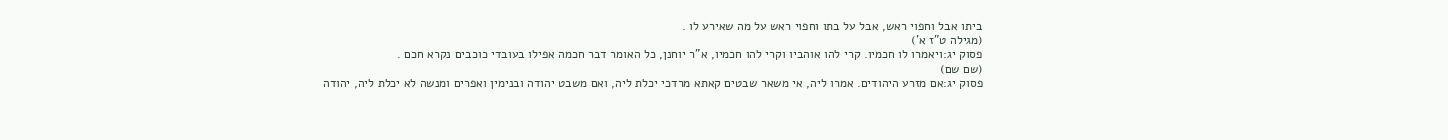ביתו אבל וחפוי ראש, אבל על בתו וחפוי ראש על מה שאירע לו .
(מגילה ט"ז א')
פסוק יג:ויאמרו לו חכמיו. קרי להו אוהביו וקרי להו חכמיו, א"ר יוחנן, כל האומר דבר חכמה אפילו בעובדי כוכבים נקרא חכם .
(שם שם)
פסוק יג:אם מזרע היהודים. אמרו ליה, אי משאר שבטים קאתא מרדכי יכלת ליה, ואם משבט יהודה ובנימין ואפרים ומנשה לא יכלת ליה, יהודה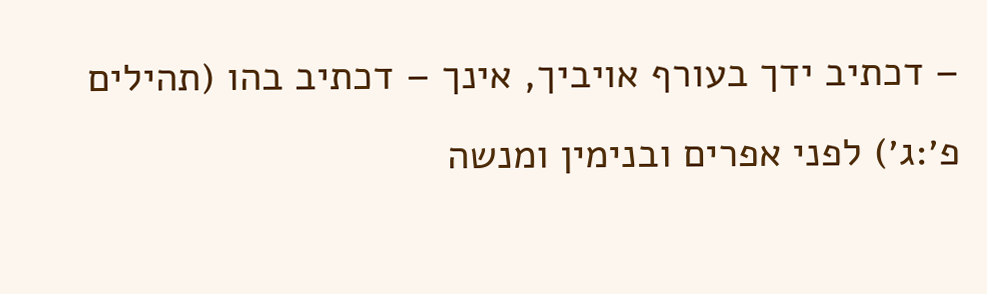– דכתיב ידך בעורף אויביך, אינך – דכתיב בהו (תהילים פ׳:ג׳) לפני אפרים ובנימין ומנשה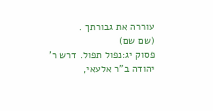עוררה את גבורתך .
(שם שם)
פסוק יג:נפול תפול. דרש ר' יהודה ב"ר אלעאי,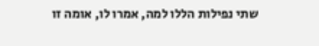שתי נפילות הללו למה, אמרו לו, אומה זו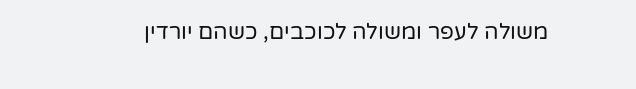משולה לעפר ומשולה לכוכבים, כשהם יורדין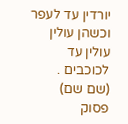יורדין עד לעפר וכשהן עולין עולין עד לכוכבים .
(שם שם)
פסוק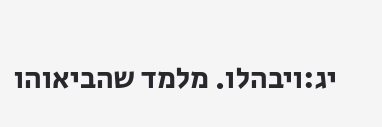יג:ויבהלו. מלמד שהביאוהו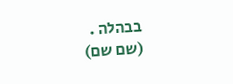בבהלה .
(שם שם)